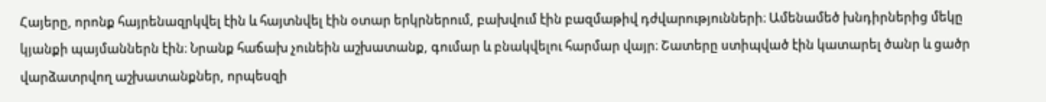Հայերը, որոնք հայրենազրկվել էին և հայտնվել էին օտար երկրներում, բախվում էին բազմաթիվ դժվարությունների։ Ամենամեծ խնդիրներից մեկը կյանքի պայմաններն էին։ Նրանք հաճախ չունեին աշխատանք, գումար և բնակվելու հարմար վայր։ Շատերը ստիպված էին կատարել ծանր և ցածր վարձատրվող աշխատանքներ, որպեսզի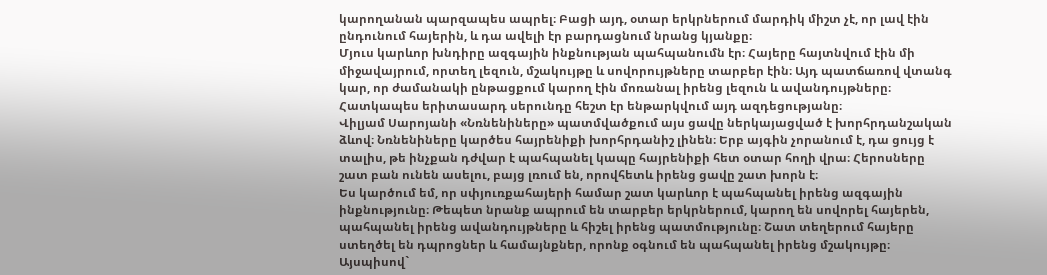կարողանան պարզապես ապրել։ Բացի այդ, օտար երկրներում մարդիկ միշտ չէ, որ լավ էին ընդունում հայերին, և դա ավելի էր բարդացնում նրանց կյանքը։
Մյուս կարևոր խնդիրը ազգային ինքնության պահպանումն էր։ Հայերը հայտնվում էին մի միջավայրում, որտեղ լեզուն, մշակույթը և սովորույթները տարբեր էին։ Այդ պատճառով վտանգ կար, որ ժամանակի ընթացքում կարող էին մոռանալ իրենց լեզուն և ավանդույթները։ Հատկապես երիտասարդ սերունդը հեշտ էր ենթարկվում այդ ազդեցությանը։
Վիլյամ Սարոյանի «Նռնենիները» պատմվածքում այս ցավը ներկայացված է խորհրդանշական ձևով։ Նռնենիները կարծես հայրենիքի խորհրդանիշ լինեն։ Երբ այգին չորանում է, դա ցույց է տալիս, թե ինչքան դժվար է պահպանել կապը հայրենիքի հետ օտար հողի վրա։ Հերոսները շատ բան ունեն ասելու, բայց լռում են, որովհետև իրենց ցավը շատ խորն է։
Ես կարծում եմ, որ սփյուռքահայերի համար շատ կարևոր է պահպանել իրենց ազգային ինքնությունը։ Թեպետ նրանք ապրում են տարբեր երկրներում, կարող են սովորել հայերեն, պահպանել իրենց ավանդույթները և հիշել իրենց պատմությունը։ Շատ տեղերում հայերը ստեղծել են դպրոցներ և համայնքներ, որոնք օգնում են պահպանել իրենց մշակույթը։
Այսպիսով`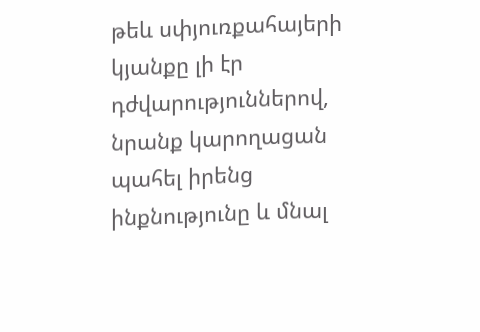թեև սփյուռքահայերի կյանքը լի էր դժվարություններով, նրանք կարողացան պահել իրենց ինքնությունը և մնալ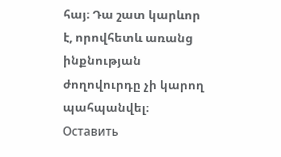հայ։ Դա շատ կարևոր է, որովհետև առանց ինքնության ժողովուրդը չի կարող պահպանվել։
Оставить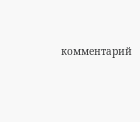комментарий